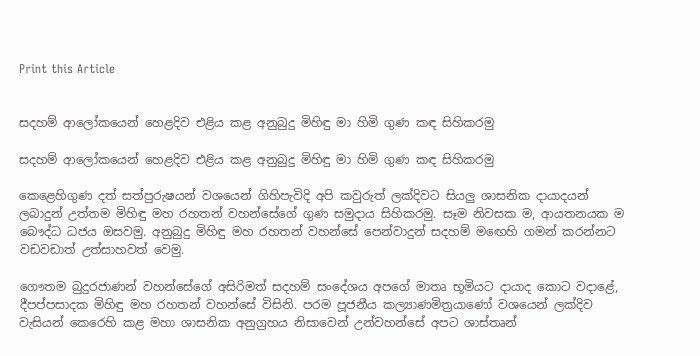Print this Article


සදහම් ආලෝකයෙන් හෙළදිව එළිය කළ අනුබුදු මිහිඳු මා හිමි ගුණ කඳ සිහිකරමු

සදහම් ආලෝකයෙන් හෙළදිව එළිය කළ අනුබුදු මිහිඳු මා හිමි ගුණ කඳ සිහිකරමු

කෙළෙහිගුණ දත් සත්පුරුෂයන් වශයෙන් ගිහිපැවිදි අපි කවුරුත් ලක්දිවට සියලු ශාසනික දායාදයන් ලබාදුන් උත්තම මිහිඳු මහ රහතන් වහන්සේගේ ගුණ සමුදාය සිහිකරමු. සෑම නිවසක ම, ආයතනයක ම බෞද්ධ ධජය ඔසවමු. අනුබුදු මිහිඳු මහ රහතන් වහන්සේ පෙන්වාදුන් සදහම් මඟෙහි ගමන් කරන්නට වඩවඩාත් උත්සාහවත් වෙමු.

ගෞතම බුදුරජාණන් වහන්සේගේ අසිරිමත් සදහම් සංදේශය අපගේ මාතෘ භූමියට දායාද කොට වදාළේ, දීපප්පසාදක මිහිඳු මහ රහතන් වහන්සේ විසිනි. පරම පූජනීය කල්‍යාණමිත්‍රයාණෝ වශයෙන් ලක්දිව වැසියන් කෙරෙහි කළ මහා ශාසනික අනුග්‍රහය නිසාවෙන් උන්වහන්සේ අපට ශාස්තෘන්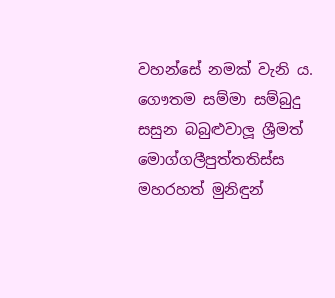වහන්සේ නමක් වැනි ය. ගෞතම සම්මා සම්බුදු සසුන බබුළුවාලූ ශ්‍රීමත් මොග්ගලීපුත්තතිස්ස මහරහත් මුනිඳුන්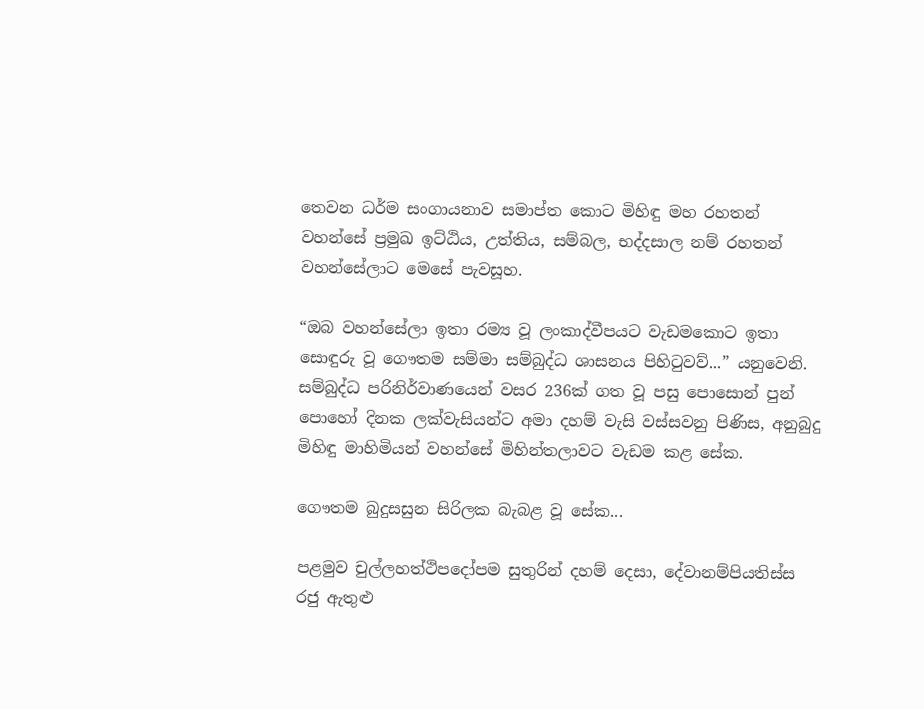තෙවන ධර්ම සංගායනාව සමාප්ත කොට මිහිඳු මහ රහතන් වහන්සේ ප්‍රමුඛ ඉට්ඨිය, උත්තිය, සම්බල, භද්දසාල නම් රහතන් වහන්සේලාට මෙසේ පැවසූහ.

“ඔබ වහන්සේලා ඉතා රම්‍ය වූ ලංකාද්වීපයට වැඩමකොට ඉතා සොඳුරු වූ ගෞතම සම්මා සම්බුද්ධ ශාසනය පිහිටුවව්...” යනුවෙනි. සම්බුද්ධ පරිනිර්වාණයෙන් වසර 236ක් ගත වූ පසු පොසොන් පුන් පොහෝ දිනක ලක්වැසියන්ට අමා දහම් වැසි වස්සවනු පිණිස, අනුබුදු මිහිඳු මාහිමියන් වහන්සේ මිහින්තලාවට වැඩම කළ සේක.

ගෞතම බුදුසසුන සිරිලක බැබළ වූ සේක...

පළමුව චුල්ලහත්ථිපදෝපම සුතුරින් දහම් දෙසා, දේවානම්පියතිස්ස රජු ඇතුළු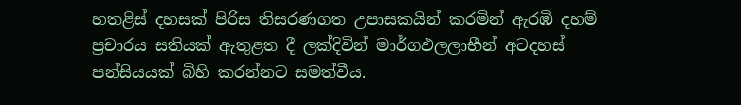හතළිස් දහසක් පිරිස තිසරණගත උපාසකයින් කරමින් ඇරඹි දහම් ප්‍රචාරය සතියක් ඇතුළත දී ලක්දිවින් මාර්ගඵලලාභීන් අටදහස් පන්සියයක් බිහි කරන්නට සමත්වීය.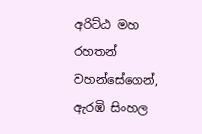අරිට්ඨ මහ රහතන් වහන්සේගෙන්, ඇරඹි සිංහල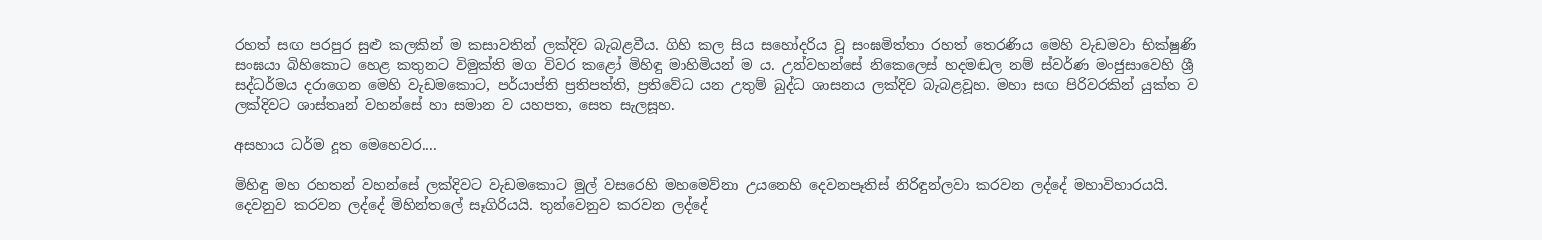රහත් සඟ පරපුර සුළු කලකින් ම කසාවතින් ලක්දිව බැබළවීය. ගිහි කල සිය සහෝදරිය වූ සංඝමිත්තා රහත් තෙරණිය මෙහි වැඩමවා භික්ෂුණි සංඝයා බිහිකොට හෙළ කතුනට විමුක්ති මග විවර කළෝ මිහිඳු මාහිමියන් ම ය. උන්වහන්සේ නිකෙලෙස් හදමඬල නම් ස්වර්ණ මංජුසාවෙහි ශ්‍රී සද්ධර්මය දරාගෙන මෙහි වැඩමකොට, පර්යාප්ති ප්‍රතිපත්ති, ප්‍රතිවේධ යන උතුම් බුද්ධ ශාසනය ලක්දිව බැබළවූහ. මහා සඟ පිරිවරකින් යුක්ත ව ලක්දිවට ශාස්තෘන් වහන්සේ හා සමාන ව යහපත, සෙත සැලසූහ.

අසහාය ධර්ම දූත මෙහෙවර....

මිහිඳු මහ රහතන් වහන්සේ ලක්දිවට වැඩමකොට මුල් වසරෙහි මහමෙව්නා උයනෙහි දෙවනපෑතිස් නිරිඳුන්ලවා කරවන ලද්දේ මහාවිහාරයයි. දෙවනුව කරවන ලද්දේ මිහින්තලේ සෑගිරියයි. තුන්වෙනුව කරවන ලද්දේ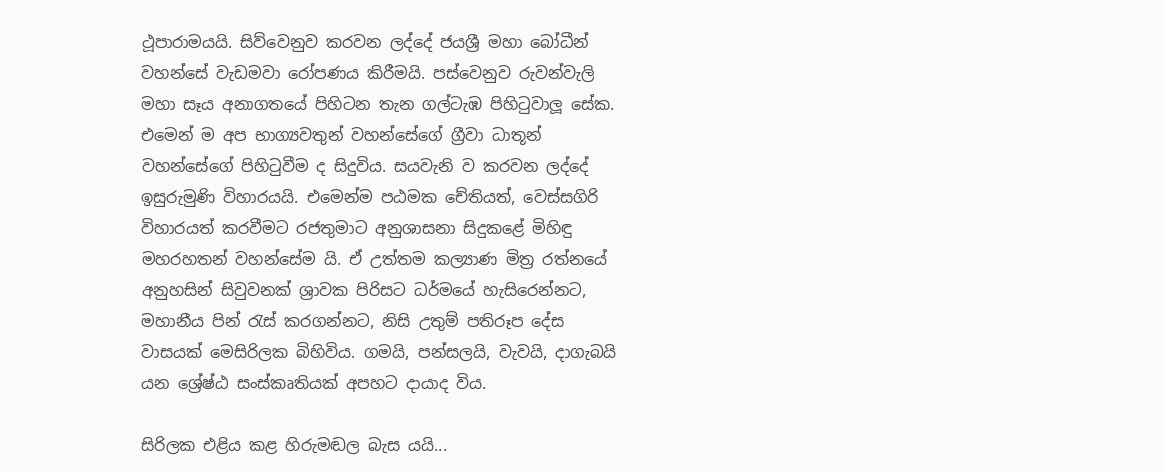ථූපාරාමයයි. සිව්වෙනුව කරවන ලද්දේ ජයශ්‍රී මහා බෝධීන් වහන්සේ වැඩමවා රෝපණය කිරීමයි. පස්වෙනුව රුවන්වැලි මහා සෑය අනාගතයේ පිහිටන තැන ගල්ටැඹ පිහිටුවාලූ සේක. එමෙන් ම අප භාග්‍යවතුන් වහන්සේගේ ග්‍රීවා ධාතූන් වහන්සේගේ පිහිටුවීම ද සිදුවිය. සයවැනි ව කරවන ලද්දේ ඉසුරුමුණි විහාරයයි. එමෙන්ම පඨමක චේතියත්, වෙස්සගිරි විහාරයත් කරවීමට රජතුමාට අනුශාසනා සිදුකළේ මිහිඳු මහරහතන් වහන්සේම යි. ඒ උත්තම කල්‍යාණ මිත්‍ර රත්නයේ අනුහසින් සිවුවනක් ශ්‍රාවක පිරිසට ධර්මයේ හැසිරෙන්නට, මහානීය පින් රැස් කරගන්නට, නිසි උතුම් පතිරූප දේස වාසයක් මෙසිරිලක බිහිවිය. ගමයි, පන්සලයි, වැවයි, දාගැබයි යන ශ්‍රේෂ්ඨ සංස්කෘතියක් අපහට දායාද විය.

සිරිලක එළිය කළ හිරුමඬල බැස යයි...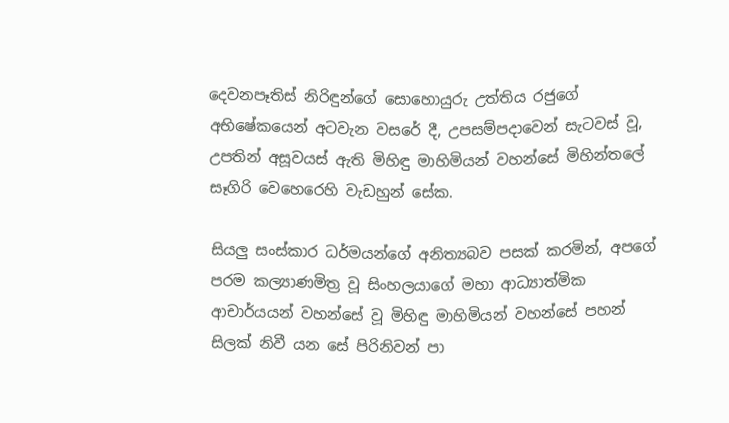දෙවනපෑතිස් නිරිඳුන්ගේ සොහොයුරු උත්තිය රජුගේ අභිෂේකයෙන් අටවැන වසරේ දී, උපසම්පදාවෙන් සැටවස් වූ, උපතින් අසූවයස් ඇති මිහිඳු මාහිමියන් වහන්සේ මිහින්තලේ සෑගිරි වෙහෙරෙහි වැඩහුන් සේක.

සියලු සංස්කාර ධර්මයන්ගේ අනිත්‍යබව පසක් කරමින්, අපගේ පරම කල්‍යාණමිත්‍ර වූ සිංහලයාගේ මහා ආධ්‍යාත්මික ආචාර්යයන් වහන්සේ වූ මිහිඳු මාහිමියන් වහන්සේ පහන් සිලක් නිවී යන සේ පිරිනිවන් පා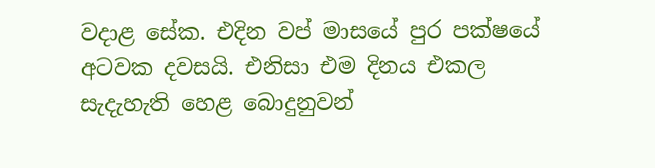වදාළ සේක. එදින වප් මාසයේ පුර පක්ෂයේ අටවක දවසයි. එනිසා එම දිනය එකල සැදැහැති හෙළ බොදුනුවන්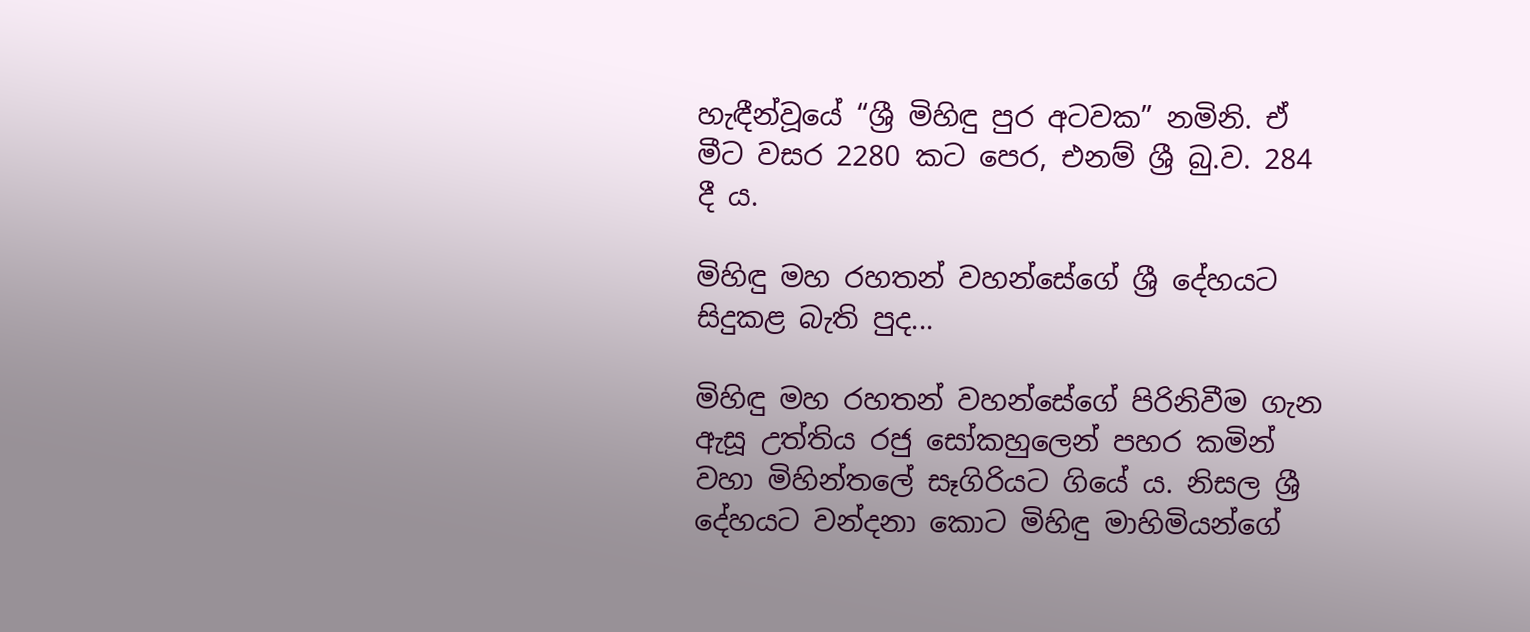හැඳීන්වූයේ “ශ්‍රී මිහිඳු පුර අටවක” නමිනි. ඒ මීට වසර 2280 කට පෙර, එනම් ශ්‍රී බු.ව. 284 දී ය.

මිහිඳු මහ රහතන් වහන්සේගේ ශ්‍රී දේහයට සිදුකළ බැති පුද...

මිහිඳු මහ රහතන් වහන්සේගේ පිරිනිවීම ගැන ඇසූ උත්තිය රජු සෝකහුලෙන් පහර කමින් වහා මිහින්තලේ සෑගිරියට ගියේ ය. නිසල ශ්‍රී දේහයට වන්දනා කොට මිහිඳු මාහිමියන්ගේ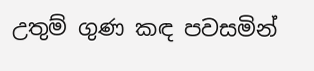උතුම් ගුණ කඳ පවසමින්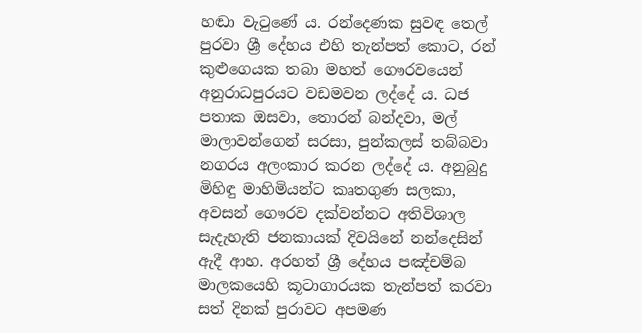හඬා වැටුණේ ය. රන්දෙණක සුවඳ තෙල් පුරවා ශ්‍රී දේහය එහි තැන්පත් කොට, රන් කුළුගෙයක තබා මහත් ගෞරවයෙන් අනුරාධපුරයට වඩමවන ලද්දේ ය. ධජ පතාක ඔසවා, තොරන් බන්දවා, මල් මාලාවන්ගෙන් සරසා, පුන්කලස් තබ්බවා නගරය අලංකාර කරන ලද්දේ ය. අනුබුදු මිහිඳු මාහිමියන්ට කෘතගුණ සලකා, අවසන් ගෞරව දක්වන්නට අතිවිශාල සැදැහැති ජනකායක් දිවයිනේ නන්දෙසින් ඇදී ආහ. අරහත් ශ්‍රී දේහය පඤ්චම්බ මාලකයෙහි කූටාගාරයක තැන්පත් කරවා සත් දිනක් පුරාවට අපමණ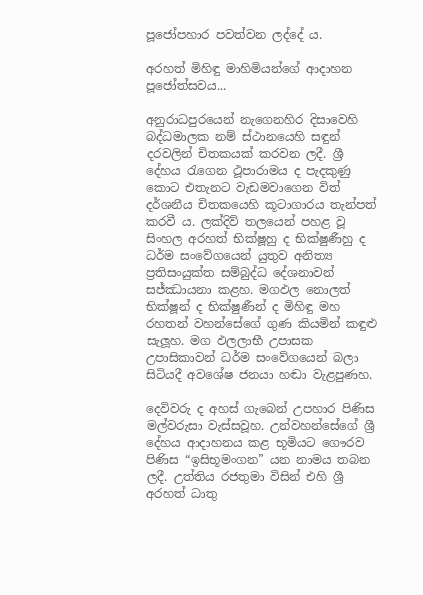පූජෝපහාර පවත්වන ලද්දේ ය.

අරහත් මිහිඳු මාහිමියන්ගේ ආදාහන පූජෝත්සවය...

අනුරාධපුරයෙන් නැගෙනහිර දිසාවෙහි බද්ධමාලක නම් ස්ථානයෙහි සඳුන් දරවලින් චිතකයක් කරවන ලදී. ශ්‍රී දේහය රැගෙන ථූපාරාමය ද පැදකුණු කොට එතැනට වැඩමවාගෙන විත් දර්ශනීය චිතකයෙහි කූටාගාරය තැන්පත් කරවී ය. ලක්දිව් තලයෙන් පහළ වූ සිංහල අරහත් භික්ෂූහු ද භික්ෂුණීහු ද ධර්ම සංවේගයෙන් යුතුව අනිත්‍ය ප්‍රතිසංයුක්ත සම්බුද්ධ දේශනාවන් සජ්ඣායනා කළහ. මගඵල නොලත් භික්ෂූන් ද භික්ෂුණීන් ද මිහිඳු මහ රහතන් වහන්සේගේ ගුණ කියමින් කඳුළු සැලූහ. මග ඵලලාභී උපාසක උපාසිකාවන් ධර්ම සංවේගයෙන් බලා සිටියදී අවශේෂ ජනයා හඬා වැළපුණහ.

දෙවිවරු ද අහස් ගැබෙන් උපහාර පිණිස මල්වරුසා වැස්සවූහ. උන්වහන්සේගේ ශ්‍රී දේහය ආදාහනය කළ භූමියට ගෞරව පිණිස “ඉසිභූමංගන” යන නාමය තබන ලදී. උත්තිය රජතුමා විසින් එහි ශ්‍රී අරහත් ධාතු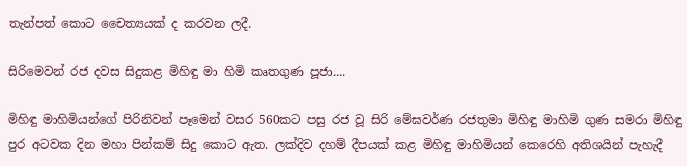තැන්පත් කොට චෛත්‍යයක් ද කරවන ලදී.

සිරිමෙවන් රජ දවස සිදුකළ මිහිඳු මා හිමි කෘතගුණ පූජා....

මිහිඳු මාහිමියන්ගේ පිරිනිවන් පෑමෙන් වසර 560කට පසු රජ වූ සිරි මේඝවර්ණ රජතුමා මිහිඳු මාහිමි ගුණ සමරා මිහිඳු පුර අටවක දින මහා පින්කම් සිදු කොට ඇත. ලක්දිව දහම් දීපයක් කළ මිහිඳු මාහිමියන් කෙරෙහි අතිශයින් පැහැදී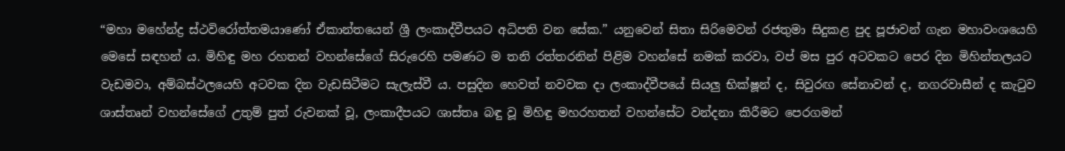“මහා මහේන්ද්‍ර ස්ථවිරෝත්තමයාණෝ ඒකාන්තයෙන් ශ්‍රී ලංකාද්වීපයට අධිපති වන සේක.” යනුවෙන් සිතා සිරිමෙවන් රජතුමා සිදුකළ පුද පූජාවන් ගැන මහාවංශයෙහි මෙසේ සඳහන් ය. මිහිඳු මහ රහතන් වහන්සේගේ සිරුරෙහි පමණට ම තනි රත්තරනින් පිළිම වහන්සේ නමක් කරවා, වප් මස පුර අටවකට පෙර දින මිහින්තලයට වැඩමවා, අම්බස්ථලයෙහි අටවක දින වැඩසිටීමට සැලැස්වී ය. පසුදින හෙවත් නවවක දා ලංකාද්වීපයේ සියලු භික්ෂූන් ද, සිවුරඟ සේනාවන් ද, නගරවාසීන් ද කැටුව ශාස්තෘන් වහන්සේගේ උතුම් පුත් රුවනක් වූ, ලංකාදීපයට ශාස්තෘ බඳු වූ මිහිඳු මහරහතන් වහන්සේට වන්දනා කිරීමට පෙරගමන්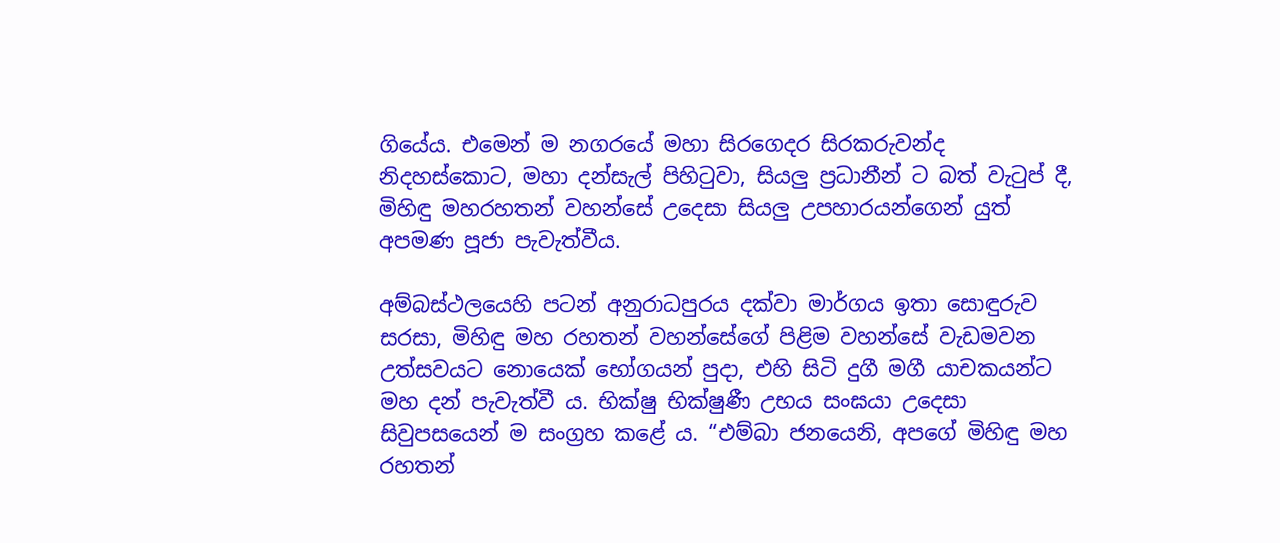ගියේය. එමෙන් ම නගරයේ මහා සිරගෙදර සිරකරුවන්ද නිදහස්කොට, මහා දන්සැල් පිහිටුවා, සියලු ප්‍රධානීන් ට බත් වැටුප් දී, මිහිඳු මහරහතන් වහන්සේ උදෙසා සියලු උපහාරයන්ගෙන් යුත් අපමණ පූජා පැවැත්වීය.

අම්බස්ථලයෙහි පටන් අනුරාධපුරය දක්වා මාර්ගය ඉතා සොඳුරුව සරසා, මිහිඳු මහ රහතන් වහන්සේගේ පිළිම වහන්සේ වැඩමවන උත්සවයට නොයෙක් භෝගයන් පුදා, එහි සිටි දුගී මගී යාචකයන්ට මහ දන් පැවැත්වී ය. භික්ෂු භික්ෂුණී උභය සංඝයා උදෙසා සිවුපසයෙන් ම සංග්‍රහ කළේ ය. “එම්බා ජනයෙනි, අපගේ මිහිඳු මහ රහතන්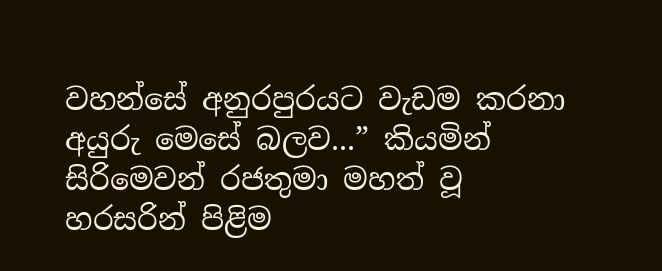වහන්සේ අනුරපුරයට වැඩම කරනා අයුරු මෙසේ බලව...” කියමින් සිරිමෙවන් රජතුමා මහත් වූ හරසරින් පිළිම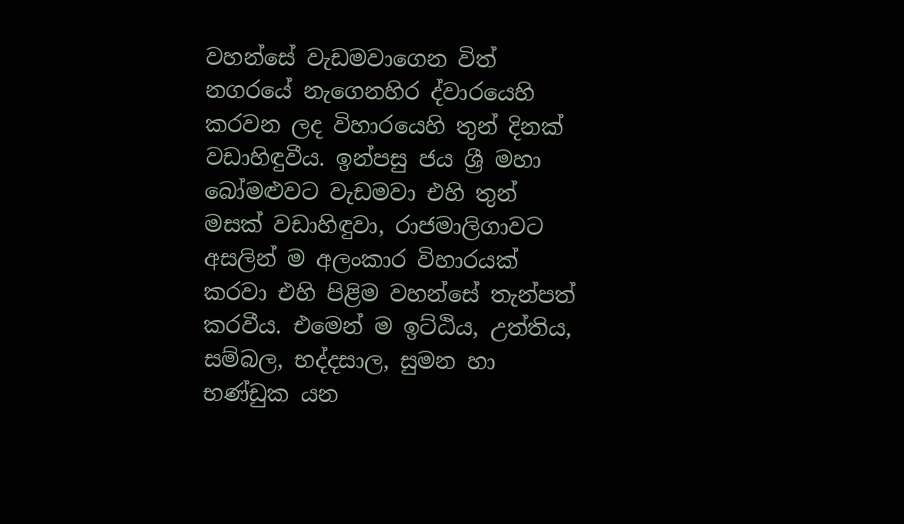වහන්සේ වැඩමවාගෙන විත් නගරයේ නැගෙනහිර ද්වාරයෙහි කරවන ලද විහාරයෙහි තුන් දිනක් වඩාහිඳුවීය. ඉන්පසු ජය ශ්‍රී මහා බෝමළුවට වැඩමවා එහි තුන් මසක් වඩාහිඳුවා, රාජමාලිගාවට අසලින් ම අලංකාර විහාරයක් කරවා එහි පිළිම වහන්සේ තැන්පත් කරවීය. එමෙන් ම ඉට්ඨිය, උත්තිය, සම්බල, භද්දසාල, සුමන හා භණ්ඩුක යන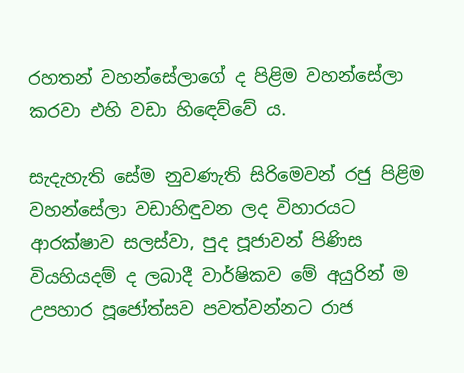රහතන් වහන්සේලාගේ ද පිළිම වහන්සේලා කරවා එහි වඩා හිඳෙව්වේ ය.

සැදැහැති සේම නුවණැති සිරිමෙවන් රජු පිළිම වහන්සේලා වඩාහිඳුවන ලද විහාරයට ආරක්ෂාව සලස්වා, පුද පූජාවන් පිණිස වියහියදම් ද ලබාදී වාර්ෂිකව මේ අයුරින් ම උපහාර පූජෝත්සව පවත්වන්නට රාජ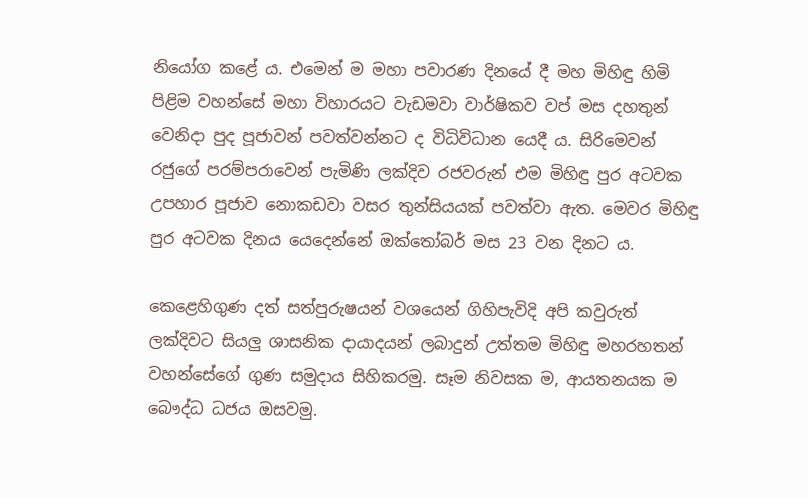නියෝග කළේ ය. එමෙන් ම මහා පවාරණ දිනයේ දී මහ මිහිඳු හිමි පිළිම වහන්සේ මහා විහාරයට වැඩමවා වාර්ෂිකව වප් මස දහතුන් වෙනිදා පුද පූජාවන් පවත්වන්නට ද විධිවිධාන යෙදී ය. සිරිමෙවන් රජුගේ පරම්පරාවෙන් පැමිණි ලක්දිව රජවරුන් එම මිහිඳු පුර අටවක උපහාර පූජාව නොකඩවා වසර තුන්සියයක් පවත්වා ඇත. මෙවර මිහිඳු පුර අටවක දිනය යෙදෙන්නේ ඔක්තෝබර් මස 23 වන දිනට ය.

කෙළෙහිගුණ දත් සත්පුරුෂයන් වශයෙන් ගිහිපැවිදි අපි කවුරුත් ලක්දිවට සියලු ශාසනික දායාදයන් ලබාදුන් උත්තම මිහිඳු මහරහතන් වහන්සේගේ ගුණ සමුදාය සිහිකරමු. සෑම නිවසක ම, ආයතනයක ම බෞද්ධ ධජය ඔසවමු.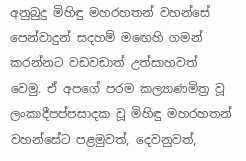අනුබුදු මිහිඳු මහරහතන් වහන්සේ පෙන්වාදුන් සදහම් මඟෙහි ගමන් කරන්නට වඩවඩාත් උත්සාහවත් වෙමු. ඒ අපගේ පරම කල්‍යාණමිත්‍ර වූ ලංකාදීපප්පසාදක වූ මිහිඳු මහරහතන් වහන්සේට පළමුවත්, දෙවනුවත්,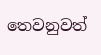තෙවනුවත්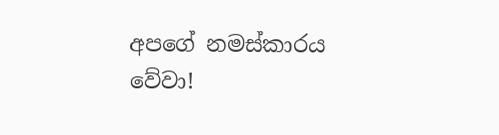අපගේ නමස්කාරය වේවා!